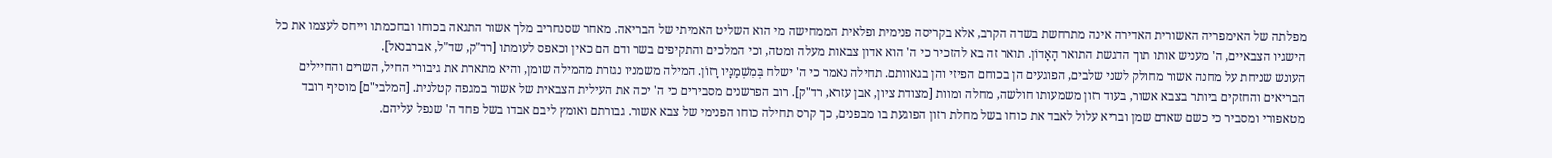מפלתה של האימפריה האשורית האדירה אינה מתרחשת בשדה הקרב, אלא בקריסה פנימית ופלאית הממחישה מי הוא השליט האמיתי של הבריאה. מאחר שסנחריב מלך אשור התגאה בכוחו ובחכמתו וייחס לעצמו את כל הישגיו הצבאיים, ה' מעניש אותו תוך הדגשת התואר הָאָדוֹן. תואר זה בא להזכיר כי ה' הוא אדון צבאות מעלה ומטה, וכי המלכים והתקיפים בשר ודם הם כאין וכאפס לעומתו [רד"ק, שד"ל, אברבנאל].
העונש שניחת על מחנה אשור מחולק לשני שלבים, הפוגעים הן בכוחם הפיזי והן בגאוותם. תחילה נאמר כי ה' ישלח בְּמִשְׁמַנָּיו רָזוֹן. המילה משמניו נגזרת מהמילה שומן, והיא מתארת את גיבורי החיל, השרים והחיילים הבריאים והחזקים ביותר בצבא אשור, בעוד רזון משמעותו חולשה, מחלה ומוות [מצודת ציון, אבן עזרא, רד"ק]. רוב הפרשנים מסבירים כי ה' יכה את העילית הצבאית של אשור במגפה קטלנית. [המלבי"ם] מוסיף רובד מטאפורי ומסביר כי כשם שאדם שמן ובריא עלול לאבד את כוחו בשל מחלת רזון הפוגעת בו מבפנים, כך קרס תחילה כוחו הפנימי של צבא אשור. גבורתם ואומץ ליבם אבדו בשל פחד ה' שנפל עליהם.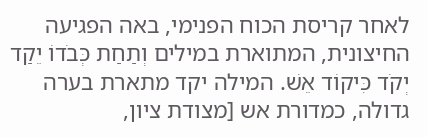לאחר קריסת הכוח הפנימי, באה הפגיעה החיצונית, המתוארת במילים וְתַחַת כְּבֹדוֹ יֵקַד יְקֹד כִּיקוֹד אֵשׁ. המילה יקד מתארת בערה גדולה, כמדורת אש [מצודת ציון,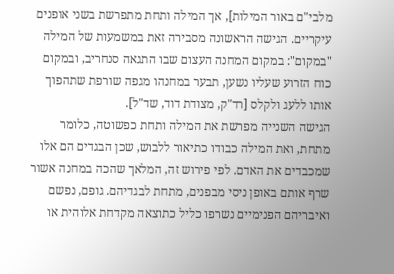מלבי"ם באור המילות], אך המילה ותחת מתפרשת בשני אופנים עיקריים. הגישה הראשונה מסבירה זאת במשמעות של המילה "במקום": במקום המחנה העצום שבו התגאה סנחריב, ובמקום כוח הזרוע שעליו נשען, תבער במחנהו מגפה שורפת שתהפוך אותו ללעג ולקלס [רד"ק, מצודת דוד, שד"ל].
הגישה השנייה מפרשת את המילה ותחת כפשוטה, כלומר מתחת, ואת המילה כבודו כתיאור ללבוש, שכן הבגדים הם אלו שמכבדים את האדם. לפי פירוש זה, המלאך שהכה במחנה אשור שרף אותם באופן ניסי מבפנים, מתחת לבגדיהם. גופם, נפשם ואיבריהם הפנימיים נשרפו כליל כתוצאה מקדחת אלוהית או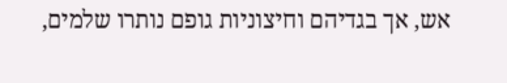אש, אך בגדיהם וחיצוניות גופם נותרו שלמים,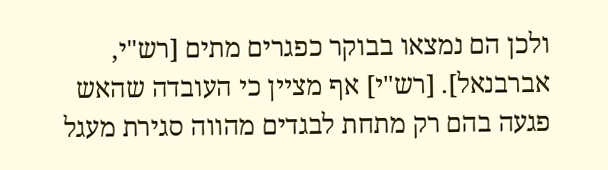ולכן הם נמצאו בבוקר כפגרים מתים [רש"י, אברבנאל]. [רש"י] אף מציין כי העובדה שהאש פגעה בהם רק מתחת לבגדים מהווה סגירת מעגל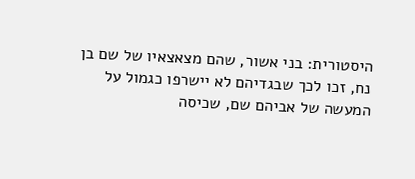היסטורית: בני אשור, שהם מצאצאיו של שם בן נח, זכו לכך שבגדיהם לא יישרפו כגמול על המעשה של אביהם שם, שכיסה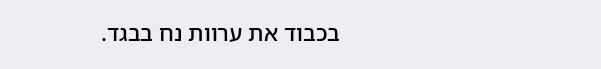בכבוד את ערוות נח בבגד.